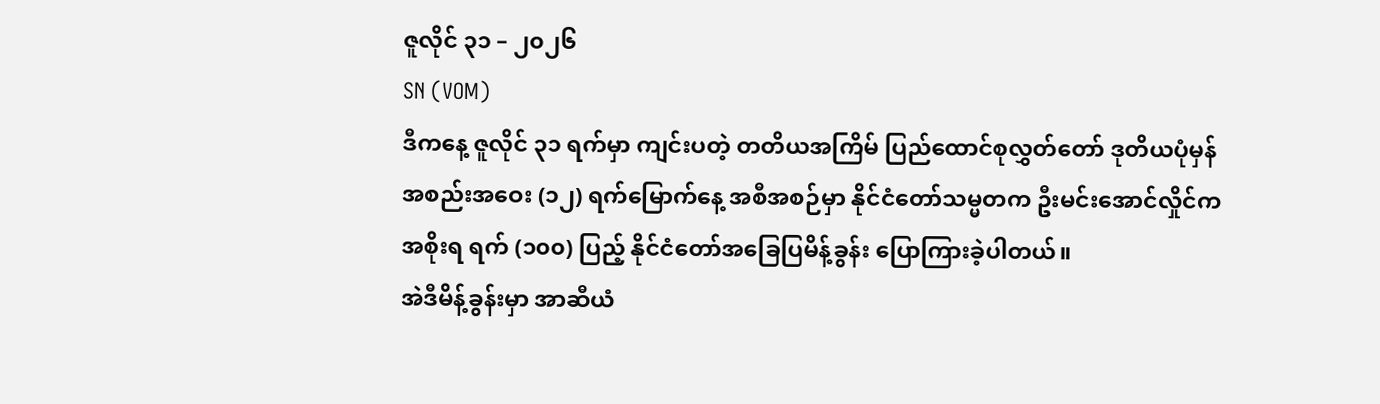ဇူလိုင် ၃၁ – ၂၀၂၆
SN (VOM)
ဒီကနေ့ ဇူလိုင် ၃၁ ရက်မှာ ကျင်းပတဲ့ တတိယအကြိမ် ပြည်ထောင်စုလွှတ်တော် ဒုတိယပုံမှန် အစည်းအဝေး (၁၂) ရက်မြောက်နေ့ အစီအစဉ်မှာ နိုင်ငံတော်သမ္မတက ဦးမင်းအောင်လှိုင်က အစိုးရ ရက် (၁၀၀) ပြည့် နိုင်ငံတော်အခြေပြမိန့်ခွန်း ပြောကြားခဲ့ပါတယ်။
အဲဒီမိန့်ခွန်းမှာ အာဆီယံ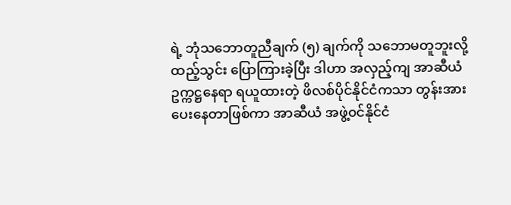ရဲ့ ဘုံသဘောတူညီချက် (၅) ချက်ကို သဘောမတူဘူးလို့ ထည့်သွင်း ပြောကြားခဲ့ပြီး ဒါဟာ အလှည့်ကျ အာဆီယံ ဥက္ကဋ္ဌနေရာ ရယူထားတဲ့ ဖိလစ်ပိုင်နိုင်ငံကသာ တွန်းအားပေးနေတာဖြစ်ကာ အာဆီယံ အဖွဲ့၀င်နိုင်ငံ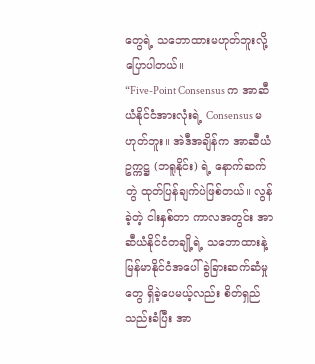တွေရဲ့ သဘောထားမဟုတ်ဘူးလို့ ပြောပါတယ်။
“Five-Point Consensus က အာဆီယံနိုင်ငံအားလုံးရဲ့ Consensus မဟုတ်ဘူး။ အဲဒီအချိန်က အာဆီယံဥက္ကဋ္ဌ (ဘရူနိုင်း) ရဲ့ နောက်ဆက်တွဲ ထုတ်ပြန်ချက်ပဲဖြစ်တယ်။ လွန်ခဲ့တဲ့ ငါးနှစ်တာ ကာလအတွင်း အာဆီယံနိုင်ငံတချို့ရဲ့ သဘောထားနဲ့ မြန်မာနိုင်ငံအပေါ် ခွဲခြားဆက်ဆံမှုတွေ ရှိခဲ့ပေမယ့်လည်း စိတ်ရှည်သည်းခံပြီး အာ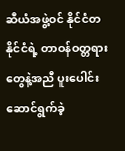ဆီယံအဖွဲ့ဝင် နိုင်ငံတနိုင်ငံရဲ့ တာဝန်ဝတ္တရားတွေနဲ့အညီ ပူးပေါင်း ဆောင်ရွက်ခဲ့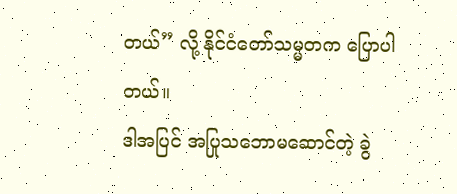တယ်” လို့ နိုင်ငံတော်သမ္မတက ပြောပါတယ်။
ဒါအပြင် အပြုသဘောမဆောင်တဲ့ ခွဲ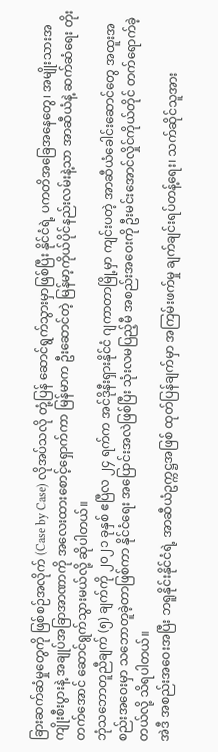ခြားဆက်ဆံမှုတွေကို ဖြစ်စဉ်အလိုက် (Case by Case) လိုအပ်သလို တုံ့ပြန် ဆောင်ရွက်သွားမှာဖြစ်ပြီး နိုင်ငံရဲ့ ပကတိအခြေအနေတွေ၊ အမျိုးသားအကျိုးစီးပွားနဲ့ အချုပ်အခြာအာဏာကို အလေးထားစောင့်ရှောက်ကာ မြန်မာက ဦးဆောင်တဲ့ မြန်မာ့ကိုယ်ပိုင်နည်းလမ်းနဲ့သာ အာဆီယံနဲ့ ဆက်ဆံရေး တိုးတက်အောင် ဆောင်ရွက်သွားမယ်လို့ ဆိုပါတယ်။
ဘုံသဘောတူညီချက် (၅) ချက်ကို ၂၀၂၁ ခုနှစ် ဧပြီလ ၂၄ ရက်က အင်ဒိုနီးရှားနိုင်ငံ ဂျကာတာမြို့မှာ ကျင်းပတဲ့ အာဆီယံခေါင်းဆောင်တွေ အထူးအစည်းအဝေးမှာ သဘောတူခဲ့တာဖြစ်ကာ နိုင်ငံရေး အပြောင်းအလဲဖြစ်ပြီး သုံးလမပြည့်မီ အစည်းအဝေးကို ဦးမင်းအောင်လှိုင်ကိုယ်တိုင် တက်ရောက်ခဲ့တယ်လို့ သိရပါတယ်။
အဲဒီ အစည်းအဝေးအပြီး ဘရူနိုင်းနိုင်ငံရဲ့ အာဆီယံဥက္ကဋ္ဌအဖြစ် ထုတ်ပြန်ချက်မှာ အကြမ်းဖက်မှု ချက်ချင်းရပ်တန့်ရေး၊ သက်ဆိုင်သူအား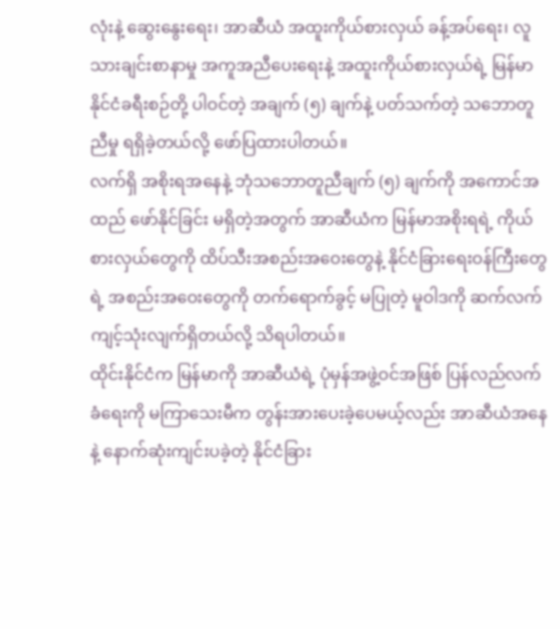လုံးနဲ့ ဆွေးနွေးရေး၊ အာဆီယံ အထူးကိုယ်စားလှယ် ခန့်အပ်ရေး၊ လူသားချင်းစာနာမှု အကူအညီပေးရေးနဲ့ အထူးကိုယ်စားလှယ်ရဲ့ မြန်မာနိုင်ငံခရီးစဉ်တို့ ပါဝင်တဲ့ အချက် (၅) ချက်နဲ့ ပတ်သက်တဲ့ သဘောတူညီမှု ရရှိခဲ့တယ်လို့ ဖော်ပြထားပါတယ်။
လက်ရှိ အစိုးရအနေနဲ့ ဘုံသဘောတူညီချက် (၅) ချက်ကို အကောင်အထည် ဖော်နိုင်ခြင်း မရှိတဲ့အတွက် အာဆီယံက မြန်မာအစိုးရရဲ့ ကိုယ်စားလှယ်တွေကို ထိပ်သီးအစည်းအဝေးတွေနဲ့ နိုင်ငံခြားရေးဝန်ကြီးတွေရဲ့ အစည်းအဝေးတွေကို တက်ရောက်ခွင့် မပြုတဲ့ မူဝါဒကို ဆက်လက် ကျင့်သုံးလျက်ရှိတယ်လို့ သိရပါတယ်။
ထိုင်းနိုင်ငံက မြန်မာကို အာဆီယံရဲ့ ပုံမှန်အဖွဲ့ဝင်အဖြစ် ပြန်လည်လက်ခံရေးကို မကြာသေးမီက တွန်းအားပေးခဲ့ပေမယ့်လည်း အာဆီယံအနေနဲ့ နောက်ဆုံးကျင်းပခဲ့တဲ့ နိုင်ငံခြား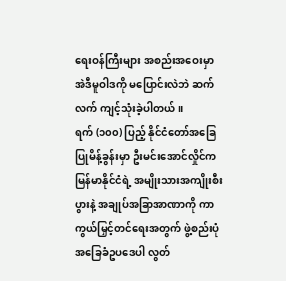ရေးဝန်ကြီးများ အစည်းအဝေးမှာ အဲဒီမူဝါဒကို မပြောင်းလဲဘဲ ဆက်လက် ကျင့်သုံးခဲ့ပါတယ်။
ရက် (၁၀၀) ပြည့် နိုင်ငံတော်အခြေပြုမိန့်ခွန်းမှာ ဦးမင်းအောင်လှိုင်က မြန်မာနိုင်ငံရဲ့ အမျိုးသားအကျိုးစီးပွားနဲ့ အချုပ်အခြာအာဏာကို ကာကွယ်မြှင့်တင်ရေးအတွက် ဖွဲ့စည်းပုံအခြေခံဥပဒေပါ လွတ်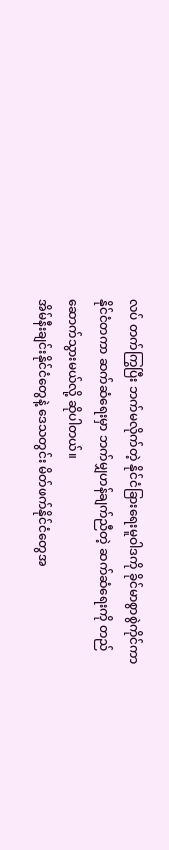လပ် တက်ကြွပြီး ဘက်မလိုက်တဲ့ နိုင်ငံခြားရေးမူဝါဒကို ခိုင်မာစွာစွဲကိုင်ကာ နိုင်ငံတကာ ဆက်ဆံရေးမှာ ဘက်မျှဟန်ချက်ညီတဲ့ ဆက်ဆံရေးကို တည်ဆောက်သွားမယ်လို့ ဆိုပါတယ်။
အိမ်နီးချင်းနိုင်ငံတွေနဲ့ ဒေသတွင်း မိတ်ဖက်နိုင်ငံတွေအ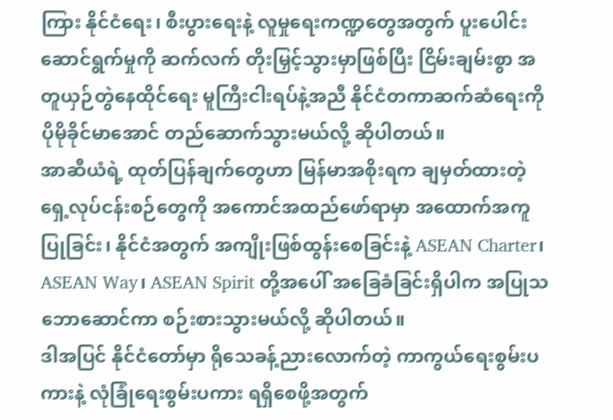ကြား နိုင်ငံရေး၊ စီးပွားရေးနဲ့ လူမှုရေးကဏ္ဍတွေအတွက် ပူးပေါင်းဆောင်ရွက်မှုကို ဆက်လက် တိုးမြှင့်သွားမှာဖြစ်ပြီး ငြိမ်းချမ်းစွာ အတူယှဉ်တွဲနေထိုင်ရေး မူကြီးငါးရပ်နဲ့အညီ နိုင်ငံတကာဆက်ဆံရေးကို ပိုမိုခိုင်မာအောင် တည်ဆောက်သွားမယ်လို့ ဆိုပါတယ်။
အာဆီယံရဲ့ ထုတ်ပြန်ချက်တွေဟာ မြန်မာအစိုးရက ချမှတ်ထားတဲ့ ရှေ့လုပ်ငန်းစဉ်တွေကို အကောင်အထည်ဖော်ရာမှာ အထောက်အကူပြုခြင်း၊ နိုင်ငံအတွက် အကျိုးဖြစ်ထွန်းစေခြင်းနဲ့ ASEAN Charter၊ ASEAN Way၊ ASEAN Spirit တို့အပေါ် အခြေခံခြင်းရှိပါက အပြုသဘောဆောင်ကာ စဉ်းစားသွားမယ်လို့ ဆိုပါတယ်။
ဒါအပြင် နိုင်ငံတော်မှာ ရိုသေခန့်ညားလောက်တဲ့ ကာကွယ်ရေးစွမ်းပကားနဲ့ လုံခြုံရေးစွမ်းပကား ရရှိစေဖို့အတွက်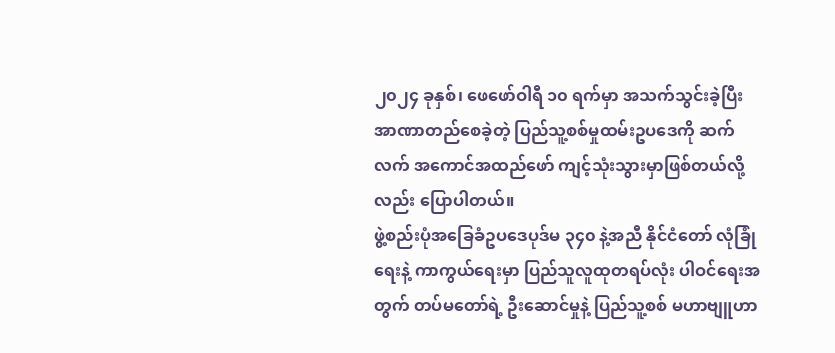၂၀၂၄ ခုနှစ်၊ ဖေဖော်ဝါရီ ၁၀ ရက်မှာ အသက်သွင်းခဲ့ပြီး အာဏာတည်စေခဲ့တဲ့ ပြည်သူ့စစ်မှုထမ်းဥပဒေကို ဆက်လက် အကောင်အထည်ဖော် ကျင့်သုံးသွားမှာဖြစ်တယ်လို့လည်း ပြောပါတယ်။
ဖွဲ့စည်းပုံအခြေခံဥပဒေပုဒ်မ ၃၄၀ နဲ့အညီ နိုင်ငံတော် လုံခြုံရေးနဲ့ ကာကွယ်ရေးမှာ ပြည်သူလူထုတရပ်လုံး ပါဝင်ရေးအတွက် တပ်မတော်ရဲ့ ဦးဆောင်မှုနဲ့ ပြည်သူ့စစ် မဟာဗျူဟာ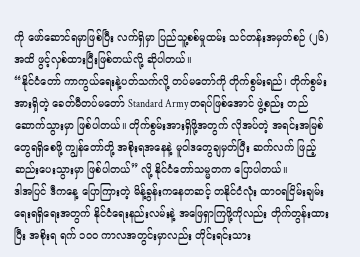ကို ဖော်ဆောင်ရမှာဖြစ်ပြီး လက်ရှိမှာ ပြည်သူ့စစ်မှုထမ်း သင်တန်းအမှတ်စဉ် (၂၆) အထိ ဖွင့်လှစ်ထားပြီးဖြစ်တယ်လို့ ဆိုပါတယ်။
“နိုင်ငံတော် ကာကွယ်ရေးနဲ့ပတ်သက်လို့ တပ်မတော်ကို တိုက်စွမ်းရည်၊ တိုက်စွမ်းအားရှိတဲ့ ခေတ်မီတပ်မတော် Standard Army တရပ်ဖြစ်အောင် ဖွဲ့စည်း တည်ဆောက်သွားမှာ ဖြစ်ပါတယ်။ တိုက်စွမ်းအားရှိဖို့အတွက် လိုအပ်တဲ့ အရင်းအမြစ်တွေရရှိစေဖို့ ကျွန်တော်တို့ အစိုးရအနေနဲ့ မူဝါဒတွေချမှတ်ပြီး ဆက်လက် ဖြည့်ဆည်းပေးသွားမှာ ဖြစ်ပါတယ်” လို့ နိုင်ငံတော်သမ္မတက ပြောပါတယ်။
ဒါအပြင် ဒီကနေ့ ပြောကြားတဲ့ မိန့်ခွန်းကနေတဆင့် တနိုင်ငံလုံး ထာဝရငြိမ်းချမ်းရေးရရှိရေးအတွက် နိုင်ငံရေးနည်းလမ်းနဲ့ အဖြေရှာကြဖို့ကိုလည်း တိုက်တွန်းထားပြီး အစိုးရ ရက် ၁၀၀ ကာလအတွင်းမှာလည်း တိုင်းရင်းသား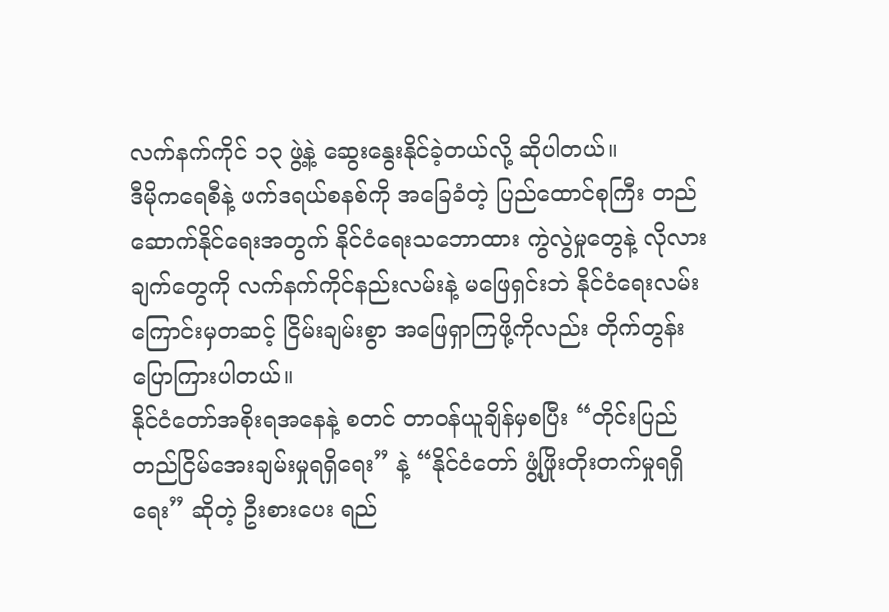လက်နက်ကိုင် ၁၃ ဖွဲ့နဲ့ ဆွေးနွေးနိုင်ခဲ့တယ်လို့ ဆိုပါတယ်။
ဒီမိုကရေစီနဲ့ ဖက်ဒရယ်စနစ်ကို အခြေခံတဲ့ ပြည်ထောင်စုကြီး တည်ဆောက်နိုင်ရေးအတွက် နိုင်ငံရေးသဘောထား ကွဲလွဲမှုတွေနဲ့ လိုလားချက်တွေကို လက်နက်ကိုင်နည်းလမ်းနဲ့ မဖြေရှင်းဘဲ နိုင်ငံရေးလမ်းကြောင်းမှတဆင့် ငြိမ်းချမ်းစွာ အဖြေရှာကြဖို့ကိုလည်း တိုက်တွန်း ပြောကြားပါတယ်။
နိုင်ငံတော်အစိုးရအနေနဲ့ စတင် တာဝန်ယူချိန်မှစပြီး “တိုင်းပြည် တည်ငြိမ်အေးချမ်းမှုရရှိရေး” နဲ့ “နိုင်ငံတော် ဖွံ့ဖြိုးတိုးတက်မှုရရှိရေး” ဆိုတဲ့ ဦးစားပေး ရည်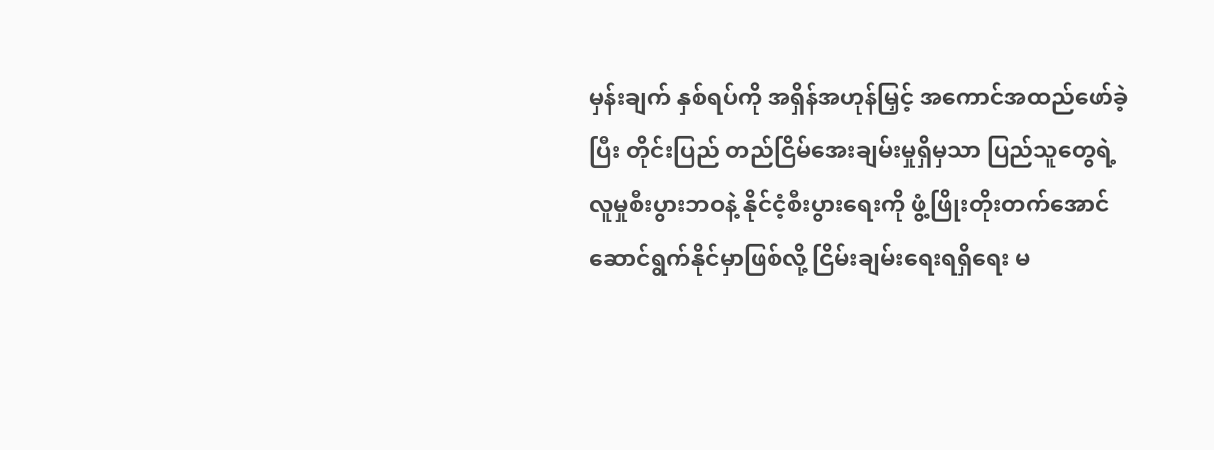မှန်းချက် နှစ်ရပ်ကို အရှိန်အဟုန်မြှင့် အကောင်အထည်ဖော်ခဲ့ပြီး တိုင်းပြည် တည်ငြိမ်အေးချမ်းမှုရှိမှသာ ပြည်သူတွေရဲ့ လူမှုစီးပွားဘဝနဲ့ နိုင်ငံ့စီးပွားရေးကို ဖွံ့ဖြိုးတိုးတက်အောင် ဆောင်ရွက်နိုင်မှာဖြစ်လို့ ငြိမ်းချမ်းရေးရရှိရေး မ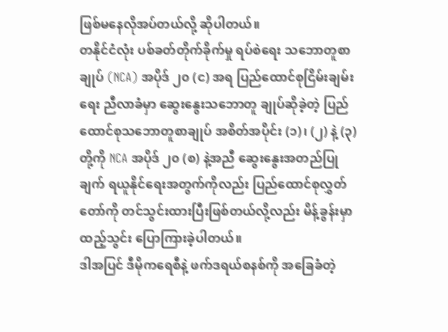ဖြစ်မနေလိုအပ်တယ်လို့ ဆိုပါတယ်။
တနိုင်ငံလုံး ပစ်ခတ်တိုက်ခိုက်မှု ရပ်စဲရေး သဘောတူစာချုပ် (NCA) အပိုဒ် ၂၀ (င) အရ ပြည်ထောင်စုငြိမ်းချမ်းရေး ညီလာခံမှာ ဆွေးနွေးသဘောတူ ချုပ်ဆိုခဲ့တဲ့ ပြည်ထောင်စုသဘောတူစာချုပ် အစိတ်အပိုင်း (၁)၊ (၂) နဲ့ (၃) တို့ကို NCA အပိုဒ် ၂၀ (စ) နဲ့အညီ ဆွေးနွေးအတည်ပြုချက် ရယူနိုင်ရေးအတွက်ကိုလည်း ပြည်ထောင်စုလွှတ်တော်ကို တင်သွင်းထားပြီးဖြစ်တယ်လို့လည်း မိန့်ခွန်းမှာ ထည့်သွင်း ပြောကြားခဲ့ပါတယ်။
ဒါအပြင် ဒီမိုကရေစီနဲ့ ဖက်ဒရယ်စနစ်ကို အခြေခံတဲ့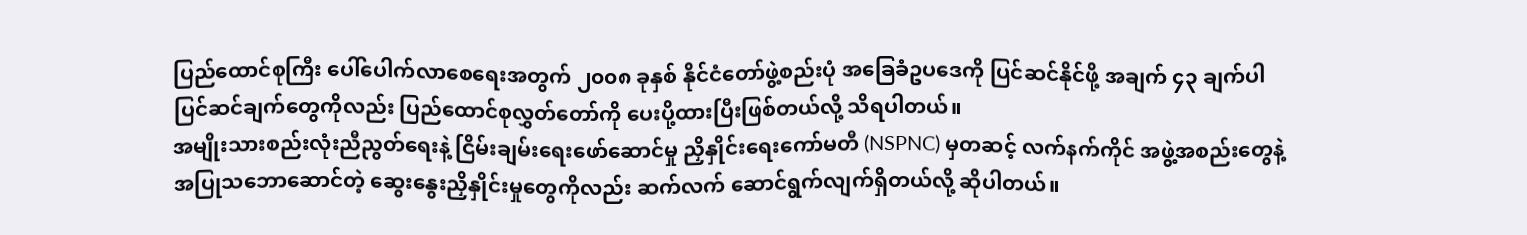ပြည်ထောင်စုကြီး ပေါ်ပေါက်လာစေရေးအတွက် ၂၀၀၈ ခုနှစ် နိုင်ငံတော်ဖွဲ့စည်းပုံ အခြေခံဥပဒေကို ပြင်ဆင်နိုင်ဖို့ အချက် ၄၃ ချက်ပါ ပြင်ဆင်ချက်တွေကိုလည်း ပြည်ထောင်စုလွှတ်တော်ကို ပေးပို့ထားပြီးဖြစ်တယ်လို့ သိရပါတယ်။
အမျိုးသားစည်းလုံးညီညွတ်ရေးနဲ့ ငြိမ်းချမ်းရေးဖော်ဆောင်မှု ညှိနှိုင်းရေးကော်မတီ (NSPNC) မှတဆင့် လက်နက်ကိုင် အဖွဲ့အစည်းတွေနဲ့ အပြုသဘောဆောင်တဲ့ ဆွေးနွေးညှိနှိုင်းမှုတွေကိုလည်း ဆက်လက် ဆောင်ရွက်လျက်ရှိတယ်လို့ ဆိုပါတယ်။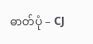ဓာတ်ပုံ – CJ